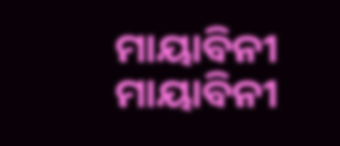ମାୟାବିନୀ
ମାୟାବିନୀ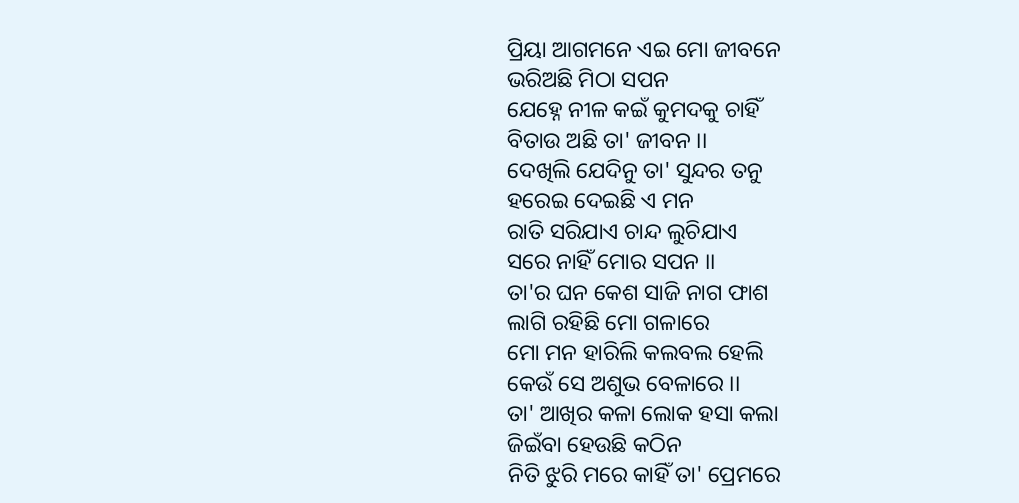ପ୍ରିୟା ଆଗମନେ ଏଇ ମୋ ଜୀବନେ
ଭରିଅଛି ମିଠା ସପନ
ଯେହ୍ନେ ନୀଳ କଇଁ କୁମଦକୁ ଚାହିଁ
ବିତାଉ ଅଛି ତା' ଜୀବନ ।।
ଦେଖିଲି ଯେଦିନୁ ତା' ସୁନ୍ଦର ତନୁ
ହରେଇ ଦେଇଛି ଏ ମନ
ରାତି ସରିଯାଏ ଚାନ୍ଦ ଲୁଚିଯାଏ
ସରେ ନାହିଁ ମୋର ସପନ ।।
ତା'ର ଘନ କେଶ ସାଜି ନାଗ ଫାଶ
ଲାଗି ରହିଛି ମୋ ଗଳାରେ
ମୋ ମନ ହାରିଲି କଲବଲ ହେଲି
କେଉଁ ସେ ଅଶୁଭ ବେଳାରେ ।।
ତା' ଆଖିର କଳା ଲୋକ ହସା କଲା
ଜିଇଁବା ହେଉଛି କଠିନ
ନିତି ଝୁରି ମରେ କାହିଁ ତା' ପ୍ରେମରେ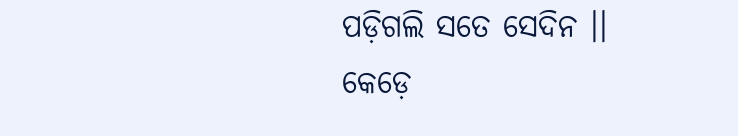ପଡ଼ିଗଲି ସତେ ସେଦିନ ।।
କେଡ଼େ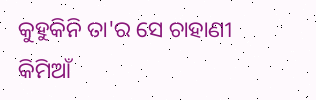କୁହୁକିନି ତା'ର ସେ ଚାହାଣୀ
କିମିଆଁ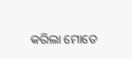କରିଲା ମୋତେ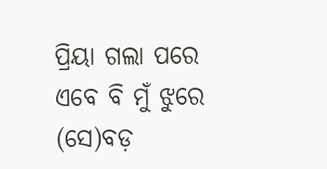ପ୍ରିୟା ଗଲା ପରେ ଏବେ ବି ମୁଁ ଝୁରେ
(ସେ)ବଡ଼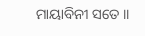ମାୟାବିନୀ ସତେ ।।